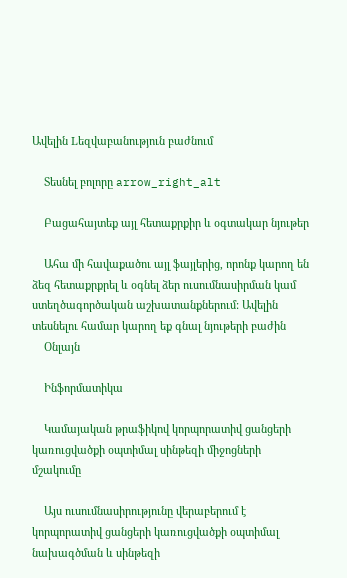Ավելին Lեզվաբանություն բաժնում

    Տեսնել բոլորը arrow_right_alt

    Բացահայտեք այլ հետաքրքիր և օգտակար նյութեր

    Ահա մի հավաքածու այլ ֆայլերից, որոնք կարող են ձեզ հետաքրքրել և օգնել ձեր ուսումնասիրման կամ ստեղծագործական աշխատանքներում: Ավելին տեսնելու համար կարող եք գնալ նյութերի բաժին
    Օնլայն

    Ինֆորմատիկա

    Կամայական թրաֆիկով կորպորատիվ ցանցերի կառուցվածքի օպտիմալ սինթեզի միջոցների մշակումը

    Այս ուսումնասիրությունը վերաբերում է կորպորատիվ ցանցերի կառուցվածքի օպտիմալ նախագծման և սինթեզի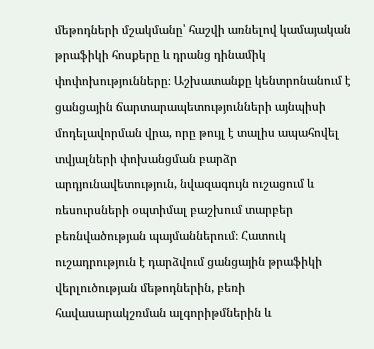մեթոդների մշակմանը՝ հաշվի առնելով կամայական թրաֆիկի հոսքերը և դրանց դինամիկ փոփոխությունները։ Աշխատանքը կենտրոնանում է ցանցային ճարտարապետությունների այնպիսի մոդելավորման վրա, որը թույլ է տալիս ապահովել տվյալների փոխանցման բարձր արդյունավետություն, նվազագույն ուշացում և ռեսուրսների օպտիմալ բաշխում տարբեր բեռնվածության պայմաններում։ Հատուկ ուշադրություն է դարձվում ցանցային թրաֆիկի վերլուծության մեթոդներին, բեռի հավասարակշռման ալգորիթմներին և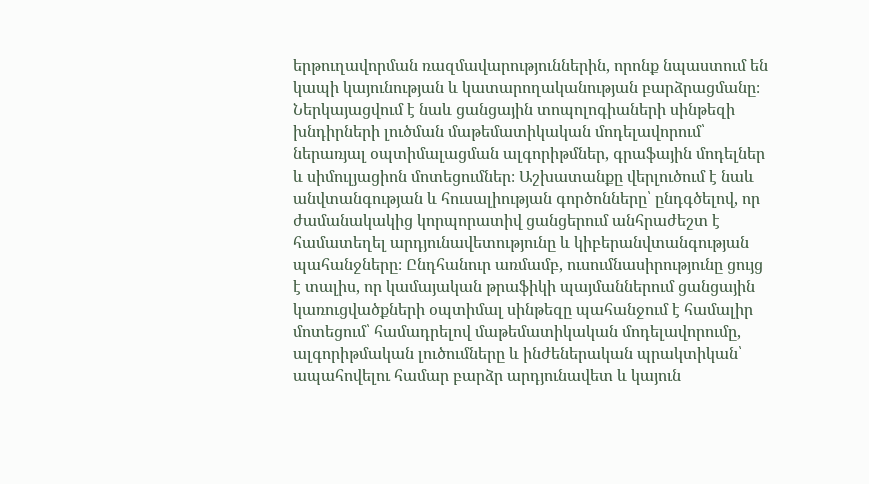երթուղավորման ռազմավարություններին, որոնք նպաստում են կապի կայունության և կատարողականության բարձրացմանը։ Ներկայացվում է նաև ցանցային տոպոլոգիաների սինթեզի խնդիրների լուծման մաթեմատիկական մոդելավորում՝ ներառյալ օպտիմալացման ալգորիթմներ, գրաֆային մոդելներ և սիմուլյացիոն մոտեցումներ։ Աշխատանքը վերլուծում է նաև անվտանգության և հուսալիության գործոնները՝ ընդգծելով, որ ժամանակակից կորպորատիվ ցանցերում անհրաժեշտ է համատեղել արդյունավետությունը և կիբերանվտանգության պահանջները։ Ընդհանուր առմամբ, ուսումնասիրությունը ցույց է տալիս, որ կամայական թրաֆիկի պայմաններում ցանցային կառուցվածքների օպտիմալ սինթեզը պահանջում է համալիր մոտեցում՝ համադրելով մաթեմատիկական մոդելավորումը, ալգորիթմական լուծումները և ինժեներական պրակտիկան՝ ապահովելու համար բարձր արդյունավետ և կայուն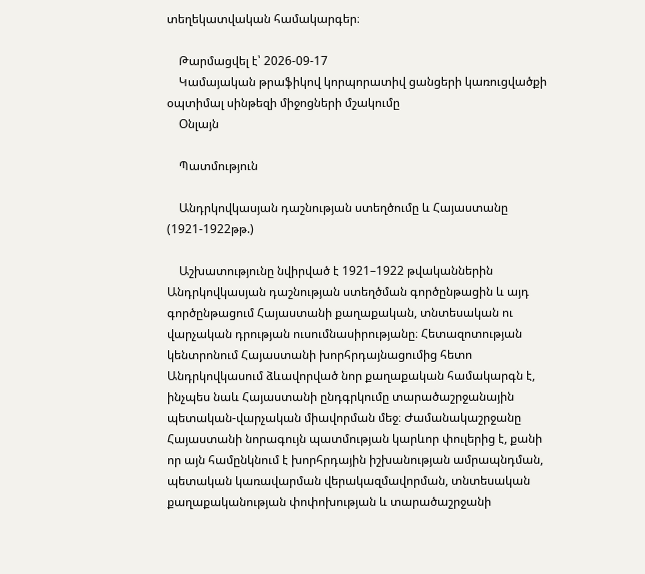տեղեկատվական համակարգեր։

    Թարմացվել է՝ 2026-09-17
    Կամայական թրաֆիկով կորպորատիվ ցանցերի կառուցվածքի օպտիմալ սինթեզի միջոցների մշակումը
    Օնլայն

    Պատմություն

    Անդրկովկասյան դաշնության ստեղծումը և Հայաստանը (1921-1922թթ.)

    Աշխատությունը նվիրված է 1921–1922 թվականներին Անդրկովկասյան դաշնության ստեղծման գործընթացին և այդ գործընթացում Հայաստանի քաղաքական, տնտեսական ու վարչական դրության ուսումնասիրությանը։ Հետազոտության կենտրոնում Հայաստանի խորհրդայնացումից հետո Անդրկովկասում ձևավորված նոր քաղաքական համակարգն է, ինչպես նաև Հայաստանի ընդգրկումը տարածաշրջանային պետական-վարչական միավորման մեջ։ Ժամանակաշրջանը Հայաստանի նորագույն պատմության կարևոր փուլերից է, քանի որ այն համընկնում է խորհրդային իշխանության ամրապնդման, պետական կառավարման վերակազմավորման, տնտեսական քաղաքականության փոփոխության և տարածաշրջանի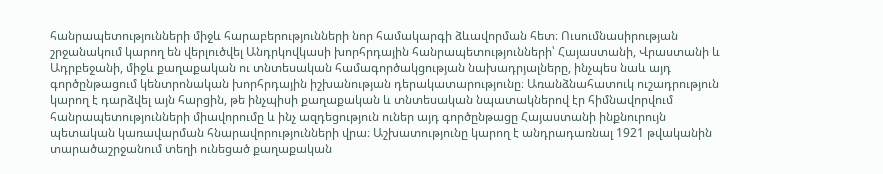հանրապետությունների միջև հարաբերությունների նոր համակարգի ձևավորման հետ։ Ուսումնասիրության շրջանակում կարող են վերլուծվել Անդրկովկասի խորհրդային հանրապետությունների՝ Հայաստանի, Վրաստանի և Ադրբեջանի, միջև քաղաքական ու տնտեսական համագործակցության նախադրյալները, ինչպես նաև այդ գործընթացում կենտրոնական խորհրդային իշխանության դերակատարությունը։ Առանձնահատուկ ուշադրություն կարող է դարձվել այն հարցին, թե ինչպիսի քաղաքական և տնտեսական նպատակներով էր հիմնավորվում հանրապետությունների միավորումը և ինչ ազդեցություն ուներ այդ գործընթացը Հայաստանի ինքնուրույն պետական կառավարման հնարավորությունների վրա։ Աշխատությունը կարող է անդրադառնալ 1921 թվականին տարածաշրջանում տեղի ունեցած քաղաքական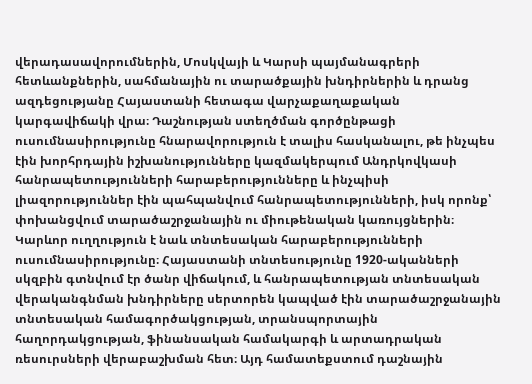վերադասավորումներին, Մոսկվայի և Կարսի պայմանագրերի հետևանքներին, սահմանային ու տարածքային խնդիրներին և դրանց ազդեցությանը Հայաստանի հետագա վարչաքաղաքական կարգավիճակի վրա։ Դաշնության ստեղծման գործընթացի ուսումնասիրությունը հնարավորություն է տալիս հասկանալու, թե ինչպես էին խորհրդային իշխանությունները կազմակերպում Անդրկովկասի հանրապետությունների հարաբերությունները և ինչպիսի լիազորություններ էին պահպանվում հանրապետությունների, իսկ որոնք՝ փոխանցվում տարածաշրջանային ու միութենական կառույցներին։ Կարևոր ուղղություն է նաև տնտեսական հարաբերությունների ուսումնասիրությունը։ Հայաստանի տնտեսությունը 1920-ականների սկզբին գտնվում էր ծանր վիճակում, և հանրապետության տնտեսական վերականգնման խնդիրները սերտորեն կապված էին տարածաշրջանային տնտեսական համագործակցության, տրանսպորտային հաղորդակցության, ֆինանսական համակարգի և արտադրական ռեսուրսների վերաբաշխման հետ։ Այդ համատեքստում դաշնային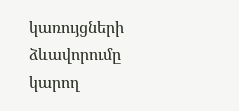կառույցների ձևավորումը կարող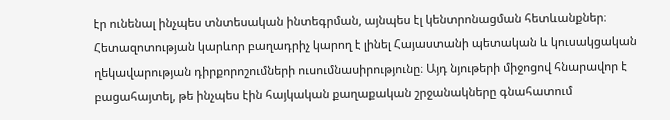էր ունենալ ինչպես տնտեսական ինտեգրման, այնպես էլ կենտրոնացման հետևանքներ։ Հետազոտության կարևոր բաղադրիչ կարող է լինել Հայաստանի պետական և կուսակցական ղեկավարության դիրքորոշումների ուսումնասիրությունը։ Այդ նյութերի միջոցով հնարավոր է բացահայտել, թե ինչպես էին հայկական քաղաքական շրջանակները գնահատում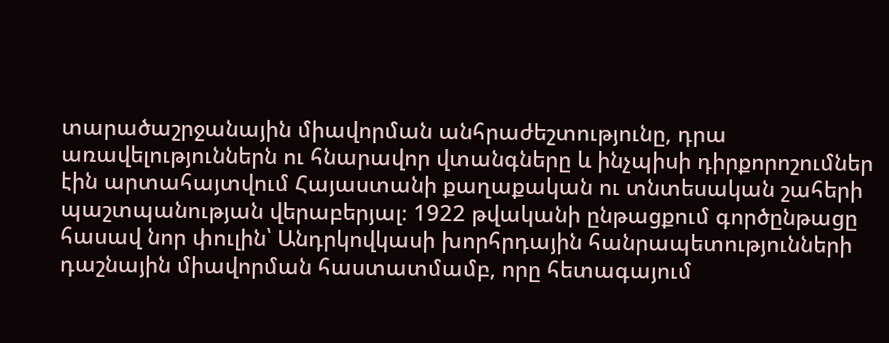տարածաշրջանային միավորման անհրաժեշտությունը, դրա առավելություններն ու հնարավոր վտանգները և ինչպիսի դիրքորոշումներ էին արտահայտվում Հայաստանի քաղաքական ու տնտեսական շահերի պաշտպանության վերաբերյալ։ 1922 թվականի ընթացքում գործընթացը հասավ նոր փուլին՝ Անդրկովկասի խորհրդային հանրապետությունների դաշնային միավորման հաստատմամբ, որը հետագայում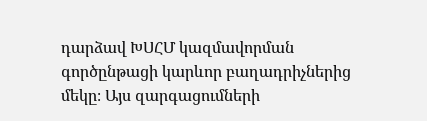դարձավ ԽՍՀՄ կազմավորման գործընթացի կարևոր բաղադրիչներից մեկը։ Այս զարգացումների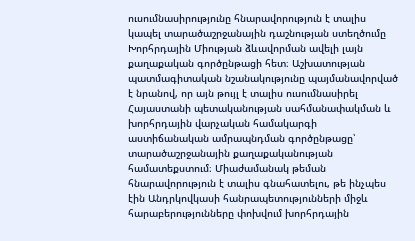ուսումնասիրությունը հնարավորություն է տալիս կապել տարածաշրջանային դաշնության ստեղծումը Խորհրդային Միության ձևավորման ավելի լայն քաղաքական գործընթացի հետ։ Աշխատության պատմագիտական նշանակությունը պայմանավորված է նրանով, որ այն թույլ է տալիս ուսումնասիրել Հայաստանի պետականության սահմանափակման և խորհրդային վարչական համակարգի աստիճանական ամրապնդման գործընթացը՝ տարածաշրջանային քաղաքականության համատեքստում։ Միաժամանակ թեման հնարավորություն է տալիս գնահատելու, թե ինչպես էին Անդրկովկասի հանրապետությունների միջև հարաբերությունները փոխվում խորհրդային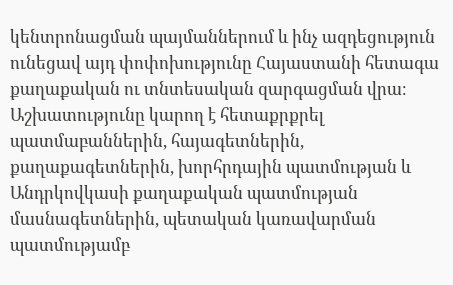կենտրոնացման պայմաններում և ինչ ազդեցություն ունեցավ այդ փոփոխությունը Հայաստանի հետագա քաղաքական ու տնտեսական զարգացման վրա։ Աշխատությունը կարող է հետաքրքրել պատմաբաններին, հայագետներին, քաղաքագետներին, խորհրդային պատմության և Անդրկովկասի քաղաքական պատմության մասնագետներին, պետական կառավարման պատմությամբ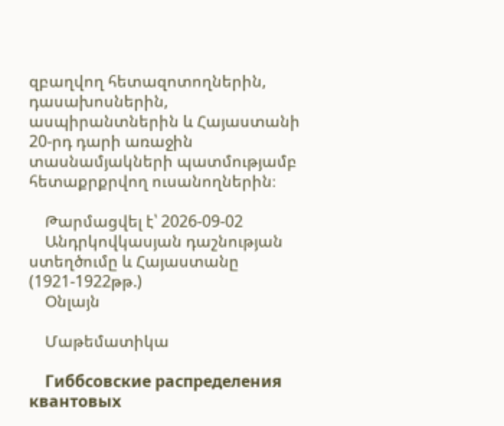զբաղվող հետազոտողներին, դասախոսներին, ասպիրանտներին և Հայաստանի 20-րդ դարի առաջին տասնամյակների պատմությամբ հետաքրքրվող ուսանողներին։

    Թարմացվել է՝ 2026-09-02
    Անդրկովկասյան դաշնության ստեղծումը և Հայաստանը (1921-1922թթ.)
    Օնլայն

    Մաթեմատիկա

    Гиббсовские распределения квантовых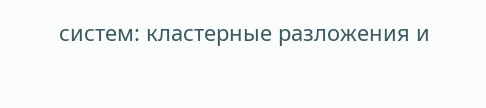систем: кластерные разложения и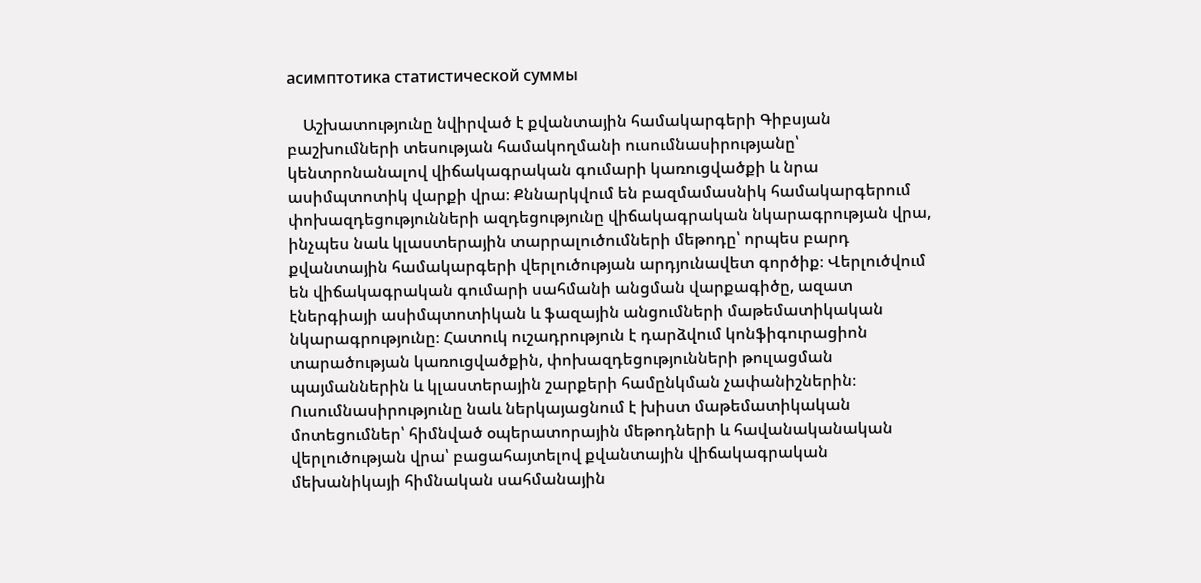асимптотика статистической суммы

    Աշխատությունը նվիրված է քվանտային համակարգերի Գիբսյան բաշխումների տեսության համակողմանի ուսումնասիրությանը՝ կենտրոնանալով վիճակագրական գումարի կառուցվածքի և նրա ասիմպտոտիկ վարքի վրա։ Քննարկվում են բազմամասնիկ համակարգերում փոխազդեցությունների ազդեցությունը վիճակագրական նկարագրության վրա, ինչպես նաև կլաստերային տարրալուծումների մեթոդը՝ որպես բարդ քվանտային համակարգերի վերլուծության արդյունավետ գործիք։ Վերլուծվում են վիճակագրական գումարի սահմանի անցման վարքագիծը, ազատ էներգիայի ասիմպտոտիկան և ֆազային անցումների մաթեմատիկական նկարագրությունը։ Հատուկ ուշադրություն է դարձվում կոնֆիգուրացիոն տարածության կառուցվածքին, փոխազդեցությունների թուլացման պայմաններին և կլաստերային շարքերի համընկման չափանիշներին։ Ուսումնասիրությունը նաև ներկայացնում է խիստ մաթեմատիկական մոտեցումներ՝ հիմնված օպերատորային մեթոդների և հավանականական վերլուծության վրա՝ բացահայտելով քվանտային վիճակագրական մեխանիկայի հիմնական սահմանային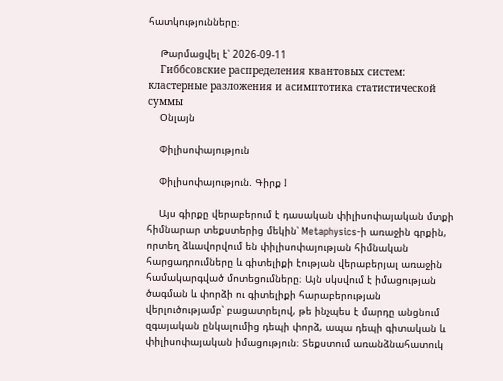հատկությունները։

    Թարմացվել է՝ 2026-09-11
    Гиббсовские распределения квантовых систем: кластерные разложения и асимптотика статистической суммы
    Օնլայն

    Փիլիսոփայություն

    Փիլիսոփայություն. Գիրք I

    Այս գիրքը վերաբերում է դասական փիլիսոփայական մտքի հիմնարար տեքստերից մեկին՝ Metaphysics-ի առաջին գրքին, որտեղ ձևավորվում են փիլիսոփայության հիմնական հարցադրումները և գիտելիքի էության վերաբերյալ առաջին համակարգված մոտեցումները։ Այն սկսվում է իմացության ծագման և փորձի ու գիտելիքի հարաբերության վերլուծությամբ՝ բացատրելով, թե ինչպես է մարդը անցնում զգայական ընկալումից դեպի փորձ, ապա դեպի գիտական և փիլիսոփայական իմացություն։ Տեքստում առանձնահատուկ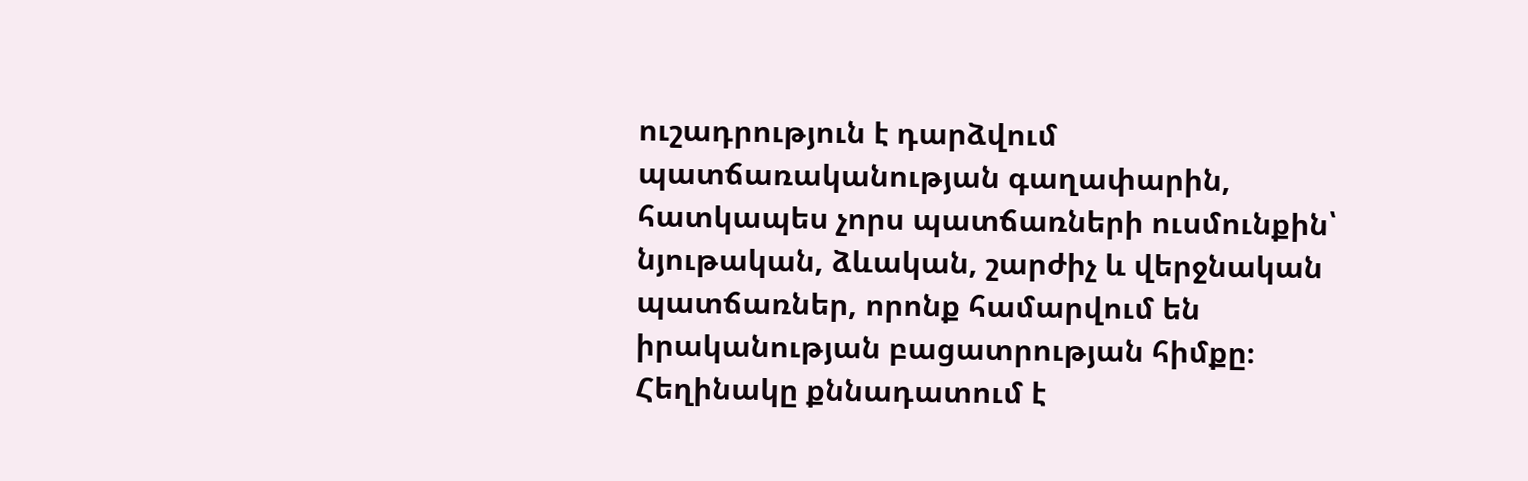ուշադրություն է դարձվում պատճառականության գաղափարին, հատկապես չորս պատճառների ուսմունքին՝ նյութական, ձևական, շարժիչ և վերջնական պատճառներ, որոնք համարվում են իրականության բացատրության հիմքը։ Հեղինակը քննադատում է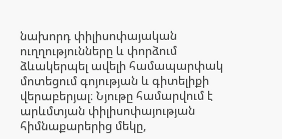նախորդ փիլիսոփայական ուղղությունները և փորձում ձևակերպել ավելի համապարփակ մոտեցում գոյության և գիտելիքի վերաբերյալ։ Նյութը համարվում է արևմտյան փիլիսոփայության հիմնաքարերից մեկը,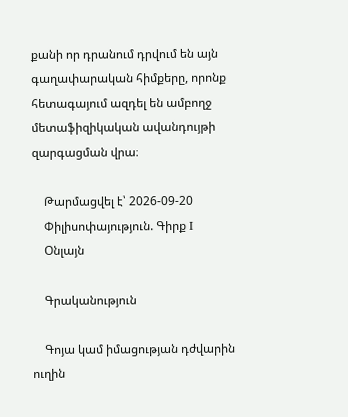քանի որ դրանում դրվում են այն գաղափարական հիմքերը, որոնք հետագայում ազդել են ամբողջ մետաֆիզիկական ավանդույթի զարգացման վրա։

    Թարմացվել է՝ 2026-09-20
    Փիլիսոփայություն. Գիրք I
    Օնլայն

    Գրականություն

    Գոյա կամ իմացության դժվարին ուղին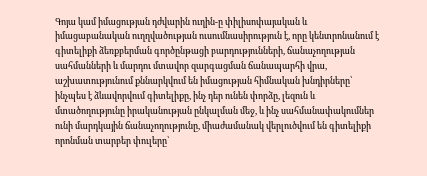Գոյա կամ իմացության դժվարին ուղին-ը փիլիսոփայական և իմացաբանական ուղղվածության ուսումնասիրություն է, որը կենտրոնանում է գիտելիքի ձեռքբերման գործընթացի բարդությունների, ճանաչողության սահմանների և մարդու մտավոր զարգացման ճանապարհի վրա, աշխատությունում քննարկվում են իմացության հիմնական խնդիրները՝ ինչպես է ձևավորվում գիտելիքը, ինչ դեր ունեն փորձը, լեզուն և մտածողությունը իրականության ընկալման մեջ, և ինչ սահմանափակումներ ունի մարդկային ճանաչողությունը, միաժամանակ վերլուծվում են գիտելիքի որոնման տարբեր փուլերը՝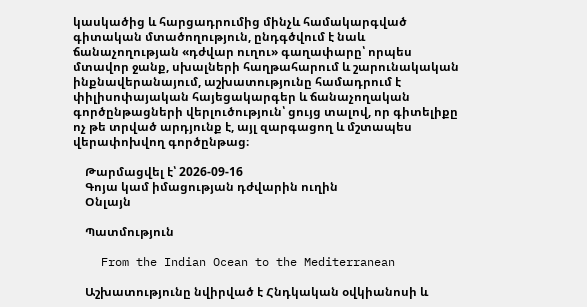կասկածից և հարցադրումից մինչև համակարգված գիտական մտածողություն, ընդգծվում է նաև ճանաչողության «դժվար ուղու» գաղափարը՝ որպես մտավոր ջանք, սխալների հաղթահարում և շարունակական ինքնավերանայում, աշխատությունը համադրում է փիլիսոփայական հայեցակարգեր և ճանաչողական գործընթացների վերլուծություն՝ ցույց տալով, որ գիտելիքը ոչ թե տրված արդյունք է, այլ զարգացող և մշտապես վերափոխվող գործընթաց։

    Թարմացվել է՝ 2026-09-16
    Գոյա կամ իմացության դժվարին ուղին
    Օնլայն

    Պատմություն

    From the Indian Ocean to the Mediterranean

    Աշխատությունը նվիրված է Հնդկական օվկիանոսի և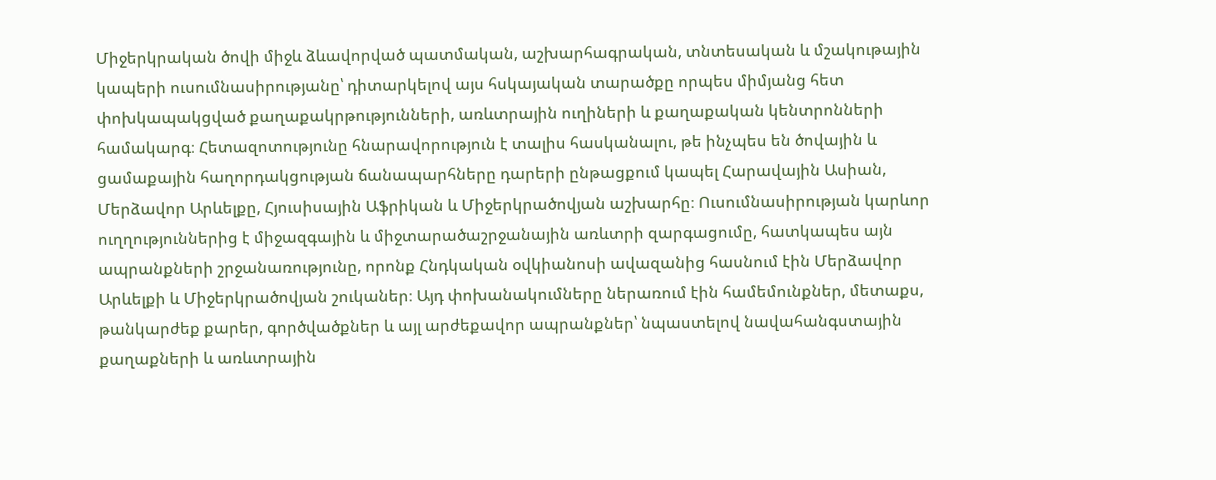Միջերկրական ծովի միջև ձևավորված պատմական, աշխարհագրական, տնտեսական և մշակութային կապերի ուսումնասիրությանը՝ դիտարկելով այս հսկայական տարածքը որպես միմյանց հետ փոխկապակցված քաղաքակրթությունների, առևտրային ուղիների և քաղաքական կենտրոնների համակարգ։ Հետազոտությունը հնարավորություն է տալիս հասկանալու, թե ինչպես են ծովային և ցամաքային հաղորդակցության ճանապարհները դարերի ընթացքում կապել Հարավային Ասիան, Մերձավոր Արևելքը, Հյուսիսային Աֆրիկան և Միջերկրածովյան աշխարհը։ Ուսումնասիրության կարևոր ուղղություններից է միջազգային և միջտարածաշրջանային առևտրի զարգացումը, հատկապես այն ապրանքների շրջանառությունը, որոնք Հնդկական օվկիանոսի ավազանից հասնում էին Մերձավոր Արևելքի և Միջերկրածովյան շուկաներ։ Այդ փոխանակումները ներառում էին համեմունքներ, մետաքս, թանկարժեք քարեր, գործվածքներ և այլ արժեքավոր ապրանքներ՝ նպաստելով նավահանգստային քաղաքների և առևտրային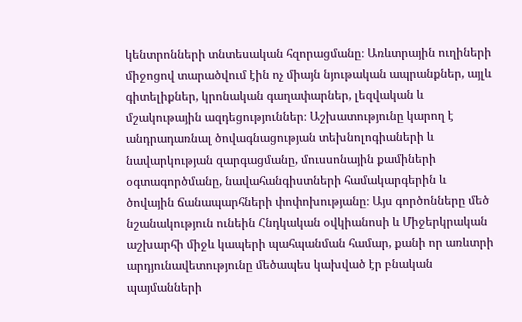կենտրոնների տնտեսական հզորացմանը։ Առևտրային ուղիների միջոցով տարածվում էին ոչ միայն նյութական ապրանքներ, այլև գիտելիքներ, կրոնական գաղափարներ, լեզվական և մշակութային ազդեցություններ։ Աշխատությունը կարող է անդրադառնալ ծովագնացության տեխնոլոգիաների և նավարկության զարգացմանը, մուսսոնային քամիների օգտագործմանը, նավահանգիստների համակարգերին և ծովային ճանապարհների փոփոխությանը։ Այս գործոնները մեծ նշանակություն ունեին Հնդկական օվկիանոսի և Միջերկրական աշխարհի միջև կապերի պահպանման համար, քանի որ առևտրի արդյունավետությունը մեծապես կախված էր բնական պայմանների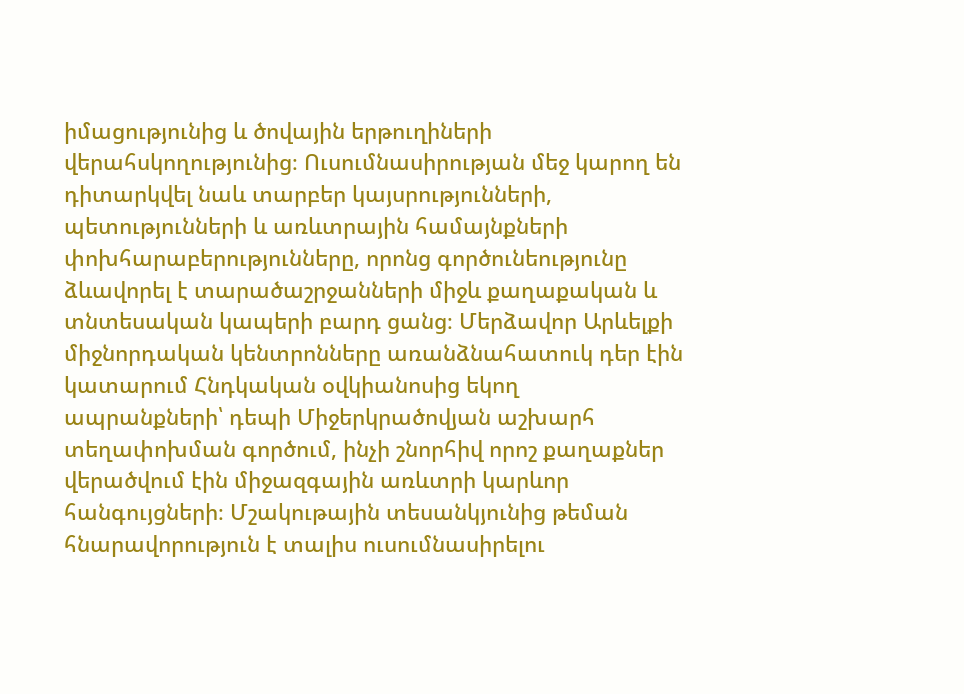իմացությունից և ծովային երթուղիների վերահսկողությունից։ Ուսումնասիրության մեջ կարող են դիտարկվել նաև տարբեր կայսրությունների, պետությունների և առևտրային համայնքների փոխհարաբերությունները, որոնց գործունեությունը ձևավորել է տարածաշրջանների միջև քաղաքական և տնտեսական կապերի բարդ ցանց։ Մերձավոր Արևելքի միջնորդական կենտրոնները առանձնահատուկ դեր էին կատարում Հնդկական օվկիանոսից եկող ապրանքների՝ դեպի Միջերկրածովյան աշխարհ տեղափոխման գործում, ինչի շնորհիվ որոշ քաղաքներ վերածվում էին միջազգային առևտրի կարևոր հանգույցների։ Մշակութային տեսանկյունից թեման հնարավորություն է տալիս ուսումնասիրելու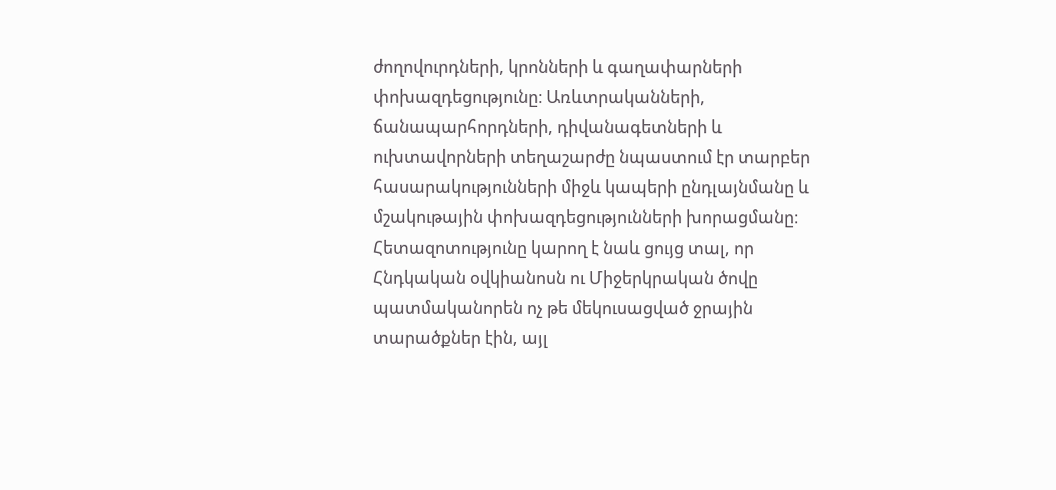ժողովուրդների, կրոնների և գաղափարների փոխազդեցությունը։ Առևտրականների, ճանապարհորդների, դիվանագետների և ուխտավորների տեղաշարժը նպաստում էր տարբեր հասարակությունների միջև կապերի ընդլայնմանը և մշակութային փոխազդեցությունների խորացմանը։ Հետազոտությունը կարող է նաև ցույց տալ, որ Հնդկական օվկիանոսն ու Միջերկրական ծովը պատմականորեն ոչ թե մեկուսացված ջրային տարածքներ էին, այլ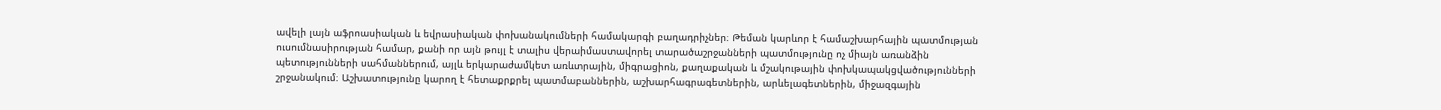ավելի լայն աֆրոասիական և եվրասիական փոխանակումների համակարգի բաղադրիչներ։ Թեման կարևոր է համաշխարհային պատմության ուսումնասիրության համար, քանի որ այն թույլ է տալիս վերաիմաստավորել տարածաշրջանների պատմությունը ոչ միայն առանձին պետությունների սահմաններում, այլև երկարաժամկետ առևտրային, միգրացիոն, քաղաքական և մշակութային փոխկապակցվածությունների շրջանակում։ Աշխատությունը կարող է հետաքրքրել պատմաբաններին, աշխարհագրագետներին, արևելագետներին, միջազգային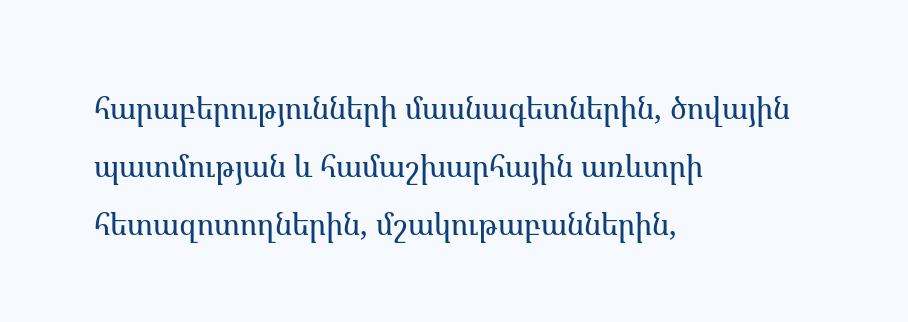հարաբերությունների մասնագետներին, ծովային պատմության և համաշխարհային առևտրի հետազոտողներին, մշակութաբաններին,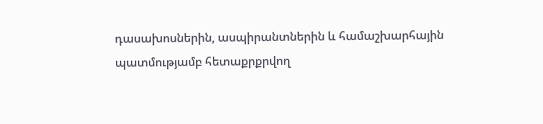դասախոսներին, ասպիրանտներին և համաշխարհային պատմությամբ հետաքրքրվող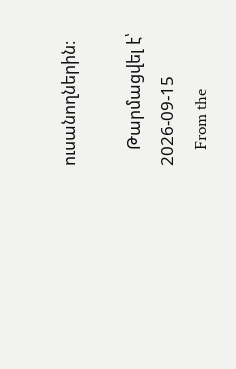ուսանողներին։

    Թարմացվել է՝ 2026-09-15
    From the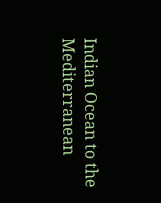Indian Ocean to the Mediterranean